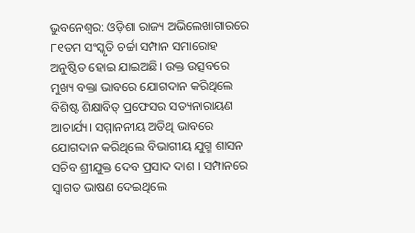ଭୁବନେଶ୍ୱର: ଓଡ଼ିଶା ରାଜ୍ୟ ଅଭିଲେଖାଗାରରେ ୮୧ତମ ସଂସ୍କୃତି ଚର୍ଚ୍ଚା ସମ୍ପାନ ସମାରୋହ ଅନୁଷ୍ଠିତ ହୋଇ ଯାଇଅଛି। ଉକ୍ତ ଉତ୍ସବରେ ମୁଖ୍ୟ ବକ୍ତା ଭାବରେ ଯୋଗଦାନ କରିଥିଲେ ବିଶିଷ୍ଟ ଶିକ୍ଷାବିତ୍ ପ୍ରଫେସର ସତ୍ୟନାରାୟଣ ଆଚାର୍ଯ୍ୟ। ସମ୍ମାନନୀୟ ଅତିଥି ଭାବରେ ଯୋଗଦାନ କରିଥିଲେ ବିଭାଗୀୟ ଯୁଗ୍ମ ଶାସନ ସଚିବ ଶ୍ରୀଯୁକ୍ତ ଦେବ ପ୍ରସାଦ ଦାଶ । ସମ୍ପାନରେ ସ୍ୱାଗତ ଭାଷଣ ଦେଇଥିଲେ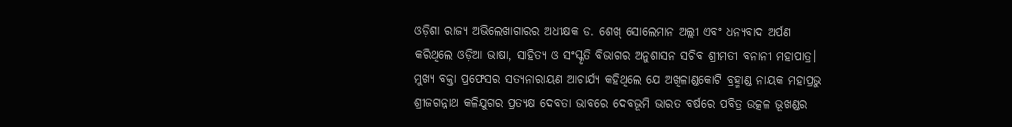ଓଡ଼ିଶା ରାଜ୍ୟ ଅଭିଲେଖାଗାରର ଅଧୀକ୍ଷକ ଡ. ଶେଖ୍ ସୋଲେମାନ ଅଲ୍ଲୀ ଏବଂ ଧନ୍ୟବାଦ ଅର୍ପଣ କରିଥିଲେ ଓଡ଼ିଆ ଭାଷା, ସାହିତ୍ୟ ଓ ସଂସ୍କୃତି ବିଭାଗର ଅନୁଶାସନ ସଚିବ ଶ୍ରୀମତୀ ବନାନୀ ମହାପାତ୍ର।
ମୁଖ୍ୟ ବକ୍ତା ପ୍ରଫେସର ସତ୍ୟନାରାୟଣ ଆଚାର୍ଯ୍ୟ କହିଥିଲେ ଯେ ଅଖିଳାଣ୍ଡକୋଟି ବ୍ରହ୍ମାଣ୍ଡ ନାୟକ ମହାପ୍ରଭୁ ଶ୍ରୀଜଗନ୍ନାଥ କଳିଯୁଗର ପ୍ରତ୍ୟକ୍ଷ ଦେବତା ଭାବରେ ଦେବଭୂମି ଭାରତ ବର୍ଷରେ ପବିତ୍ର ଉତ୍କଳ ଭୂଖଣ୍ଡର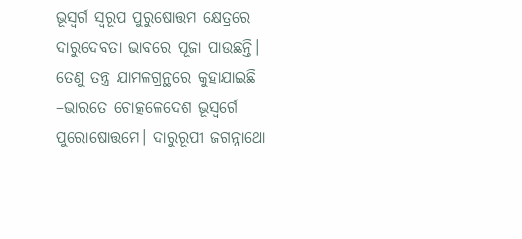ଭୂସ୍ୱର୍ଗ ସ୍ୱରୂପ ପୁରୁଷୋତ୍ତମ କ୍ଷେତ୍ରରେ ଦାରୁଦେବତା ଭାବରେ ପୂଜା ପାଉଛନ୍ତି। ତେଣୁ ତନ୍ତ୍ର ଯାମଳଗ୍ରନ୍ଥରେ କୁହାଯାଇଛି –ଭାରତେ ଚୋତ୍କଳେଦେଶ ଭୂସ୍ୱର୍ଗେ ପୁରୋଷୋତ୍ତମେ। ଦାରୁରୂପୀ ଜଗନ୍ନାଥୋ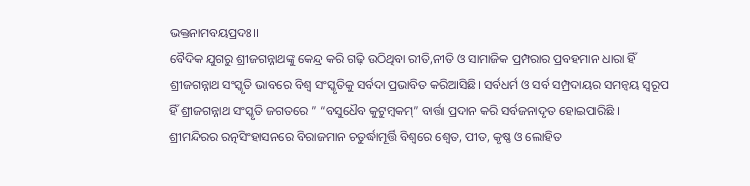ଭକ୍ତନାମବୟପ୍ରଦଃ।।
ବୈଦିକ ଯୁଗରୁ ଶ୍ରୀଜଗନ୍ନାଥଙ୍କୁ କେନ୍ଦ୍ର କରି ଗଢ଼ି ଉଠିଥିବା ରୀତି,ନୀତି ଓ ସାମାଜିକ ପ୍ରମ୍ପରାର ପ୍ରବହମାନ ଧାରା ହିଁ ଶ୍ରୀଜଗନ୍ନାଥ ସଂସ୍କୃତି ଭାବରେ ବିଶ୍ୱ ସଂସ୍କୃତିକୁ ସର୍ବଦା ପ୍ରଭାବିତ କରିଆସିଛି। ସର୍ବଧର୍ମ ଓ ସର୍ବ ସମ୍ପ୍ରଦାୟର ସମନ୍ୱୟ ସ୍ୱରୂପ ହିଁ ଶ୍ରୀଜଗନ୍ନାଥ ସଂସ୍କୃତି ଜଗତରେ ” “ବସୁଧୈବ କୁଟୁମ୍ବକମ୍” ବାର୍ତ୍ତା ପ୍ରଦାନ କରି ସର୍ବଜନାଦୃତ ହୋଇପାରିଛି ।
ଶ୍ରୀମନ୍ଦିରର ରତ୍ନସିଂହାସନରେ ବିରାଜମାନ ଚତୁର୍ଦ୍ଧାମୂର୍ତ୍ତି ବିଶ୍ୱରେ ଶ୍ୱେତ, ପୀତ, କୃଷ୍ଣ ଓ ଲୋହିତ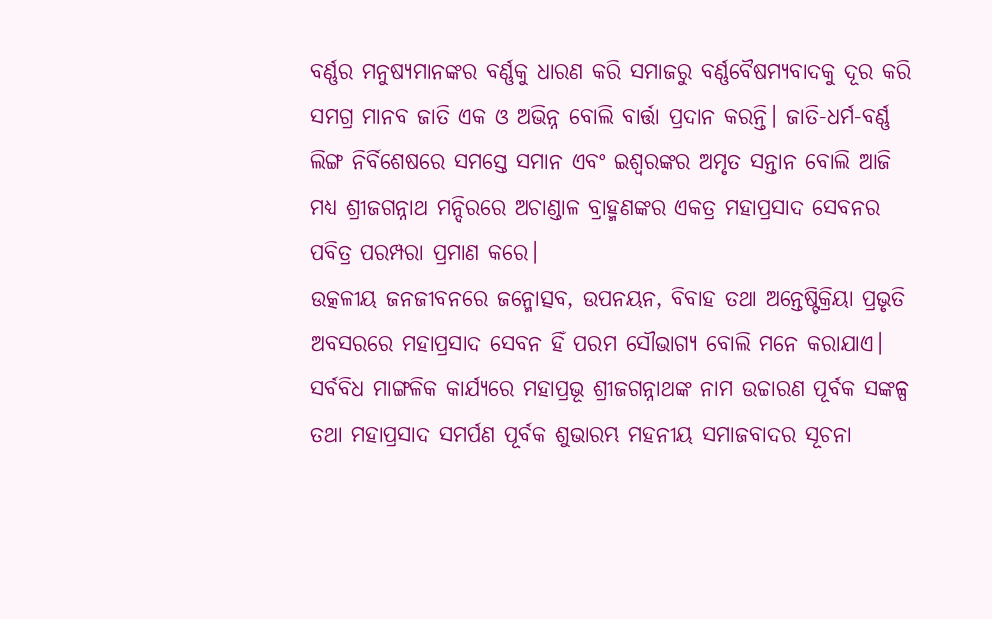ବର୍ଣ୍ଣର ମନୁଷ୍ୟମାନଙ୍କର ବର୍ଣ୍ଣକୁ ଧାରଣ କରି ସମାଜରୁ ବର୍ଣ୍ଣବୈଷମ୍ୟବାଦକୁ ଦୂର କରି ସମଗ୍ର ମାନବ ଜାତି ଏକ ଓ ଅଭିନ୍ନ ବୋଲି ବାର୍ତ୍ତା ପ୍ରଦାନ କରନ୍ତି। ଜାତି-ଧର୍ମ-ବର୍ଣ୍ଣ ଲିଙ୍ଗ ନିର୍ବିଶେଷରେ ସମସ୍ତେ ସମାନ ଏବଂ ଇଶ୍ୱରଙ୍କର ଅମୃତ ସନ୍ତାନ ବୋଲି ଆଜି ମଧ୍ୟ ଶ୍ରୀଜଗନ୍ନାଥ ମନ୍ଦିରରେ ଅଚାଣ୍ଡାଳ ବ୍ରାହ୍ମଣଙ୍କର ଏକତ୍ର ମହାପ୍ରସାଦ ସେବନର ପବିତ୍ର ପରମ୍ପରା ପ୍ରମାଣ କରେ।
ଉତ୍କଳୀୟ ଜନଜୀବନରେ ଜନ୍ମୋତ୍ସବ, ଉପନୟନ, ବିବାହ ତଥା ଅନ୍ତେଷ୍ଟିକ୍ରିୟା ପ୍ରଭୃତି ଅବସରରେ ମହାପ୍ରସାଦ ସେବନ ହିଁ ପରମ ସୌଭାଗ୍ୟ ବୋଲି ମନେ କରାଯାଏ। ସର୍ବବିଧ ମାଙ୍ଗଳିକ କାର୍ଯ୍ୟରେ ମହାପ୍ରଭୂ ଶ୍ରୀଜଗନ୍ନାଥଙ୍କ ନାମ ଉଚ୍ଚାରଣ ପୂର୍ବକ ସଙ୍କଳ୍ପ ତଥା ମହାପ୍ରସାଦ ସମର୍ପଣ ପୂର୍ବକ ଶୁଭାରମ୍ଭ ମହନୀୟ ସମାଜବାଦର ସୂଚନା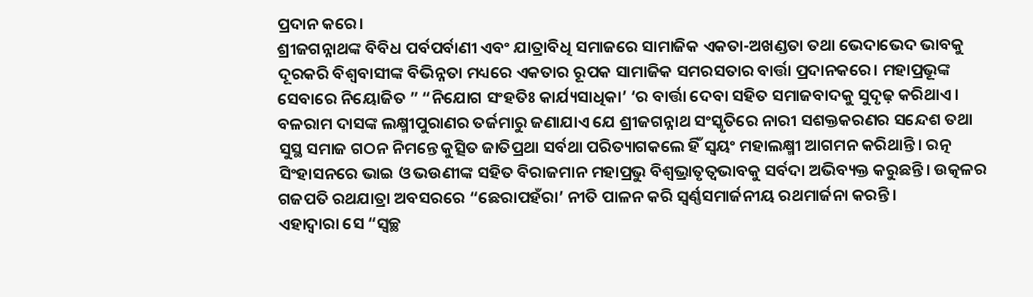ପ୍ରଦାନ କରେ।
ଶ୍ରୀଜଗନ୍ନାଥଙ୍କ ବିବିଧ ପର୍ବପର୍ବାଣୀ ଏବଂ ଯାତ୍ରାବିଧି ସମାଜରେ ସାମାଜିକ ଏକତା-ଅଖଣ୍ଡତା ତଥା ଭେଦାଭେଦ ଭାବକୁ ଦୂରକରି ବିଶ୍ୱବାସୀଙ୍କ ବିଭିନ୍ନତା ମଧ୍ୟରେ ଏକତାର ରୂପକ ସାମାଜିକ ସମରସତାର ବାର୍ତ୍ତା ପ୍ରଦାନକରେ। ମହାପ୍ରଭୂଙ୍କ ସେବାରେ ନିୟୋଜିତ ” “ନିଯୋଗ ସଂହତିଃ କାର୍ଯ୍ୟସାଧିକା’ ‘ର ବାର୍ତ୍ତା ଦେବା ସହିତ ସମାଜବାଦକୁ ସୁଦୃଢ଼ କରିଥାଏ।
ବଳରାମ ଦାସଙ୍କ ଲକ୍ଷ୍ମୀପୁରାଣର ତର୍ଜମାରୁ ଜଣାଯାଏ ଯେ ଶ୍ରୀଜଗନ୍ନାଥ ସଂସ୍କୃତିରେ ନାରୀ ସଶକ୍ତକରଣର ସନ୍ଦେଶ ତଥା ସୁସ୍ଥ ସମାଜ ଗଠନ ନିମନ୍ତେ କୁତ୍ସିତ ଜାତିପ୍ରଥା ସର୍ବଥା ପରିତ୍ୟାଗକଲେ ହିଁ ସ୍ୱୟଂ ମହାଲକ୍ଷ୍ମୀ ଆଗମନ କରିଥାନ୍ତି। ରତ୍ନ ସିଂହାସନରେ ଭାଇ ଓ ଭଉଣୀଙ୍କ ସହିତ ବିରାଜମାନ ମହାପ୍ରଭୁ ବିଶ୍ୱଭ୍ରାତୃତ୍ୱଭାବକୁ ସର୍ବଦା ଅଭିବ୍ୟକ୍ତ କରୁଛନ୍ତି। ଉତ୍କଳର ଗଜପତି ରଥଯାତ୍ରା ଅବସରରେ “ଛେରାପହଁରା’ ନୀତି ପାଳନ କରି ସ୍ୱର୍ଣ୍ଣସମାର୍ଜନୀୟ ରଥମାର୍ଜନା କରନ୍ତି।
ଏହାଦ୍ୱାରା ସେ “ସ୍ୱଚ୍ଛ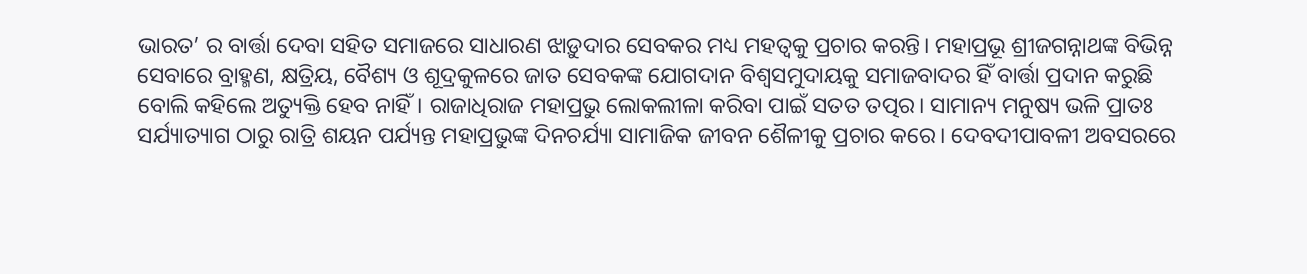ଭାରତ’ ର ବାର୍ତ୍ତା ଦେବା ସହିତ ସମାଜରେ ସାଧାରଣ ଝାଡ଼ୁଦାର ସେବକର ମଧ୍ୟ ମହତ୍ୱକୁ ପ୍ରଚାର କରନ୍ତି। ମହାପ୍ରଭୂ ଶ୍ରୀଜଗନ୍ନାଥଙ୍କ ବିଭିନ୍ନ ସେବାରେ ବ୍ରାହ୍ମଣ, କ୍ଷତ୍ରିୟ, ବୈଶ୍ୟ ଓ ଶୂଦ୍ରକୁଳରେ ଜାତ ସେବକଙ୍କ ଯୋଗଦାନ ବିଶ୍ୱସମୁଦାୟକୁ ସମାଜବାଦର ହିଁ ବାର୍ତ୍ତା ପ୍ରଦାନ କରୁଛି ବୋଲି କହିଲେ ଅତ୍ୟୁକ୍ତି ହେବ ନାହିଁ। ରାଜାଧିରାଜ ମହାପ୍ରଭୁ ଲୋକଲୀଳା କରିବା ପାଇଁ ସତତ ତତ୍ପର। ସାମାନ୍ୟ ମନୁଷ୍ୟ ଭଳି ପ୍ରାତଃ ସର୍ଯ୍ୟାତ୍ୟାଗ ଠାରୁ ରାତ୍ରି ଶୟନ ପର୍ଯ୍ୟନ୍ତ ମହାପ୍ରଭୁଙ୍କ ଦିନଚର୍ଯ୍ୟା ସାମାଜିକ ଜୀବନ ଶୈଳୀକୁ ପ୍ରଚାର କରେ। ଦେବଦୀପାବଳୀ ଅବସରରେ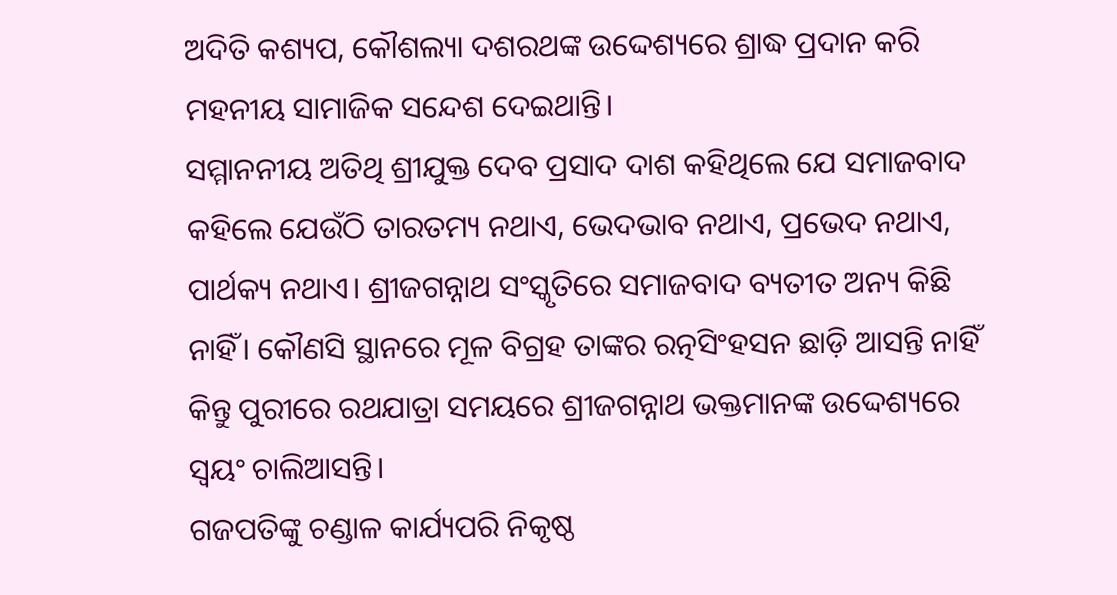ଅଦିତି କଶ୍ୟପ, କୌଶଲ୍ୟା ଦଶରଥଙ୍କ ଉଦ୍ଦେଶ୍ୟରେ ଶ୍ରାଦ୍ଧ ପ୍ରଦାନ କରି ମହନୀୟ ସାମାଜିକ ସନ୍ଦେଶ ଦେଇଥାନ୍ତି।
ସମ୍ମାନନୀୟ ଅତିଥି ଶ୍ରୀଯୁକ୍ତ ଦେବ ପ୍ରସାଦ ଦାଶ କହିଥିଲେ ଯେ ସମାଜବାଦ କହିଲେ ଯେଉଁଠି ତାରତମ୍ୟ ନଥାଏ, ଭେଦଭାବ ନଥାଏ, ପ୍ରଭେଦ ନଥାଏ, ପାର୍ଥକ୍ୟ ନଥାଏ। ଶ୍ରୀଜଗନ୍ନାଥ ସଂସ୍କୃତିରେ ସମାଜବାଦ ବ୍ୟତୀତ ଅନ୍ୟ କିଛି ନାହିଁ। କୌଣସି ସ୍ଥାନରେ ମୂଳ ବିଗ୍ରହ ତାଙ୍କର ରତ୍ନସିଂହସନ ଛାଡ଼ି ଆସନ୍ତି ନାହିଁ କିନ୍ତୁ ପୁରୀରେ ରଥଯାତ୍ରା ସମୟରେ ଶ୍ରୀଜଗନ୍ନାଥ ଭକ୍ତମାନଙ୍କ ଉଦ୍ଦେଶ୍ୟରେ ସ୍ୱୟଂ ଚାଲିଆସନ୍ତି।
ଗଜପତିଙ୍କୁ ଚଣ୍ଡାଳ କାର୍ଯ୍ୟପରି ନିକୃଷ୍ଠ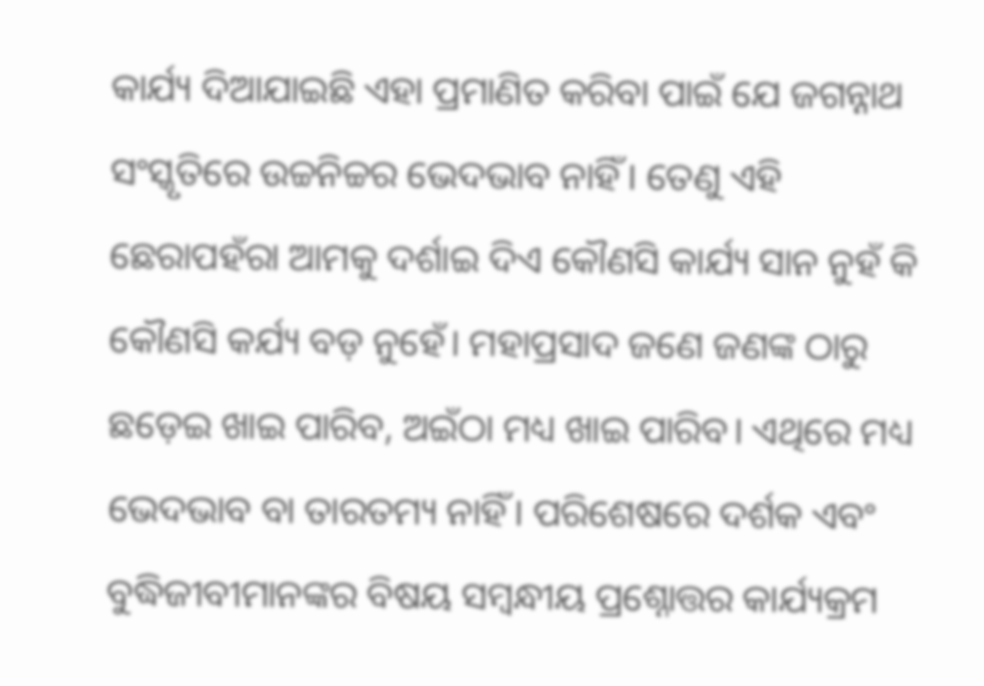କାର୍ଯ୍ୟ ଦିଆଯାଇଛି ଏହା ପ୍ରମାଣିତ କରିବା ପାଇଁ ଯେ ଜଗନ୍ନାଥ ସଂସ୍କୃତିରେ ଉଚ୍ଚନିଚ୍ଚର ଭେଦଭାବ ନାହିଁ। ତେଣୁ ଏହି ଛେରାପହଁରା ଆମକୁ ଦର୍ଶାଇ ଦିଏ କୌଣସି କାର୍ଯ୍ୟ ସାନ ନୁହଁ କି କୌଣସି କର୍ଯ୍ୟ ବଡ଼ ନୁହେଁ। ମହାପ୍ରସାଦ ଜଣେ ଜଣଙ୍କ ଠାରୁ ଛଡ଼େଇ ଖାଇ ପାରିବ, ଅଇଁଠା ମଧ୍ୟ ଖାଇ ପାରିବ। ଏଥିରେ ମଧ୍ୟ ଭେଦଭାବ ବା ତାରତମ୍ୟ ନାହିଁ। ପରିଶେଷରେ ଦର୍ଶକ ଏବଂ ବୁଦ୍ଧିଜୀବୀମାନଙ୍କର ବିଷୟ ସମ୍ବନ୍ଧୀୟ ପ୍ରଶ୍ନୋତ୍ତର କାର୍ଯ୍ୟକ୍ରମ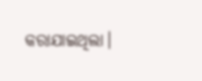କରାଯାଇଥିଲା।